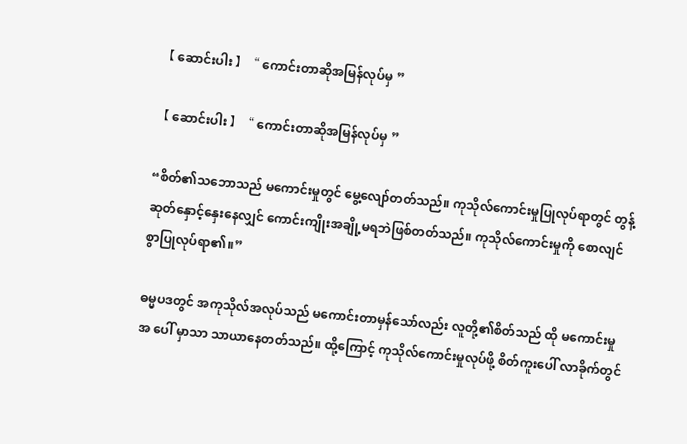【 ဆောင်းပါး 】“ ကောင်းတာဆိုအမြန်လုပ်မှ ”

【 ဆောင်းပါး 】“ ကောင်းတာဆိုအမြန်လုပ်မှ ”

“စိတ်၏သဘောသည် မကောင်းမှုတွင် မွေ့လျော်တတ်သည်။ ကုသိုလ်ကောင်းမှုပြုလုပ်ရာတွင် တွန့် ဆုတ်နှောင့်နှေးနေလျှင် ကောင်းကျိုးအချို့မရဘဲဖြစ်တတ်သည်။ ကုသိုလ်ကောင်းမှုကို စောလျင်စွာပြုလုပ်ရာ၏။”

ဓမ္မပဒတွင် အကုသိုလ်အလုပ်သည် မကောင်းတာမှန်သော်လည်း လူတို့၏စိတ်သည် ထို မကောင်းမှုအ ပေါ် မှာသာ သာယာနေတတ်သည်။ ထို့ကြောင့် ကုသိုလ်ကောင်းမှုလုပ်ဖို့ စိတ်ကူးပေါ် လာခိုက်တွင်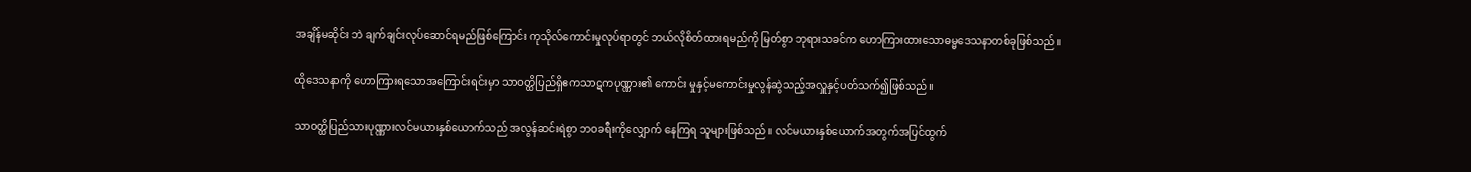အချိန်မဆိုင်း ဘဲ ချက်ချင်းလုပ်ဆောင်ရမည်ဖြစ်ကြောင်း ကုသိုလ်ကောင်းမှုလုပ်ရာတွင် ဘယ်လိုစိတ်ထားရမည်ကို မြတ်စွာ ဘုရားသခင်က ဟောကြားထားသောဓမ္မဒေသနာတစ်ခုဖြစ်သည်။

ထိုဒေသနာကို ဟောကြားရသောအကြောင်းရင်းမှာ သာဝတ္ထိပြည်ရှိဧကသာဋကပုဏ္ဏား၏ ကောင်း မှုနှင့်မကောင်းမှုလွန်ဆွဲသည့်အလှူနှင့်ပတ်သက်၍ဖြစ်သည်။

သာဝတ္ထိပြည်သားပုဏ္ဏားလင်မယားနှစ်ယောက်သည် အလွန်ဆင်းရဲစွာ ဘဝခရီးကိုလျှောက် နေကြရ သူများဖြစ်သည်။ လင်မယားနှစ်ယောက်အတွက်အပြင်ထွက်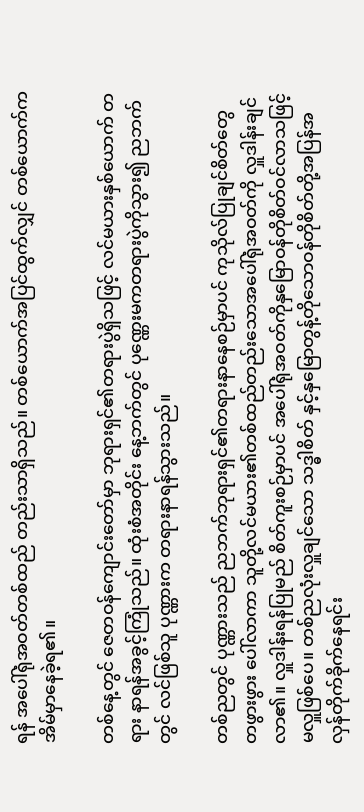ရန် အပေါ်ရုံအဝတ်တစ်ထည် တည်းသာရှိသည်။ တစ်ယောက်အပြင်ထွက်လျှင် တစ်ယောက်ကအိမ်မှာနေခဲ့ရ၏။

တစ်နေ့တွင် ဇေတဝန်ကျောင်းတော်မှာ ဘုရားရှင်၏တရားပွဲရှိသဖြင့် လင်မယားနှစ်ယောက် တရား နာရန်အခွင့်ကြုံသည်။ ထုံးစံအတိုင်း နေ့ဘက်တွင် ပုဏ္ဏေးမကတရားပွဲကိုသွား၍ ညဘက်တွင် လင်ဖြစ်သူ ပုဏ္ဏားက တရားနာရန်သွားသည်။

တစ်ညတွင် ပုဏ္ဏားသည် ညဘက်ဘုရားရှင်၏တရားနာနေစဉ်မှာပင် ကုသိုလ်ပြုချင်စိတ်တွေ တဖွားဖွား ပေါ်လာကာ သူတို့လင်မယား၏တစ်ထည်တည်းသောအပေါ်ရုံအဝတ်ကို လှူဒါန်းချင်လာ၏။ လှူဒါန်းရန်ပြုမည် စိတ်ကူးစဉ်မှာပင် အပေါ်ရုံအဝတ်ကိုနှမြောဝန်တိုစိတ်ဝင်လာသဖြင့် မလှူဖြစ်ပေ။ တစ်ညလုံးလှူချင်သော သဒ္ဓါစိတ် နှင့်နှမြောတွန့်တိုသောဝန်တိုစိတ်တို့အပြန်အလှန်တိုက်ခိုက်နေရင်း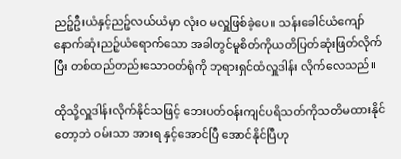ညဉ့်ဦးယံနှင့်ညဉ့်လယ်ယံမှာ လုံးဝ မလှူဖြစ်ခဲ့ပေ။ သန်းခေါင်ယံကျော်နောက်ဆုံးညဉ့်ယံရောက်သော အခါတွင်မူစိတ်ကိုယတိပြတ်ဆုံးဖြတ်လိုက်ပြီး တစ်ထည်တည်းသောဝတ်ရုံကို ဘုရားရှင်ထံလှူဒါန်း လိုက်လေသည်။

ထိုသို့လှူဒါန်းလိုက်နိုင်သဖြင့် ဘေးပတ်ဝန်းကျင်ပရိသတ်ကိုသတိမထားနိုင်တော့ဘဲ ဝမ်းသာ အားရ နှင့်အောင်ပြီ အောင်နိုင်ပြီဟု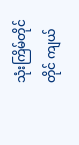သုံးကြိမ်တိုင်တိုင် ကျယ်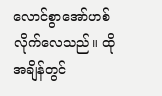လောင်စွာအော်ဟစ်လိုက်လေသည်။ ထိုအချိန်တွင်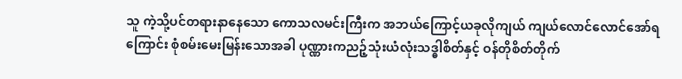သူ ကဲ့သို့ပင်တရားနာနေသော ကောသလမင်းကြီးက အဘယ်ကြောင့်ယခုလိုကျယ် ကျယ်လောင်လောင်အော်ရ ကြောင်း စုံစမ်းမေးမြန်းသောအခါ ပုဏ္ဏားကညဉ့်သုံးယံလုံးသဒ္ဓါစိတ်နှင့် ဝန်တိုစိတ်တိုက်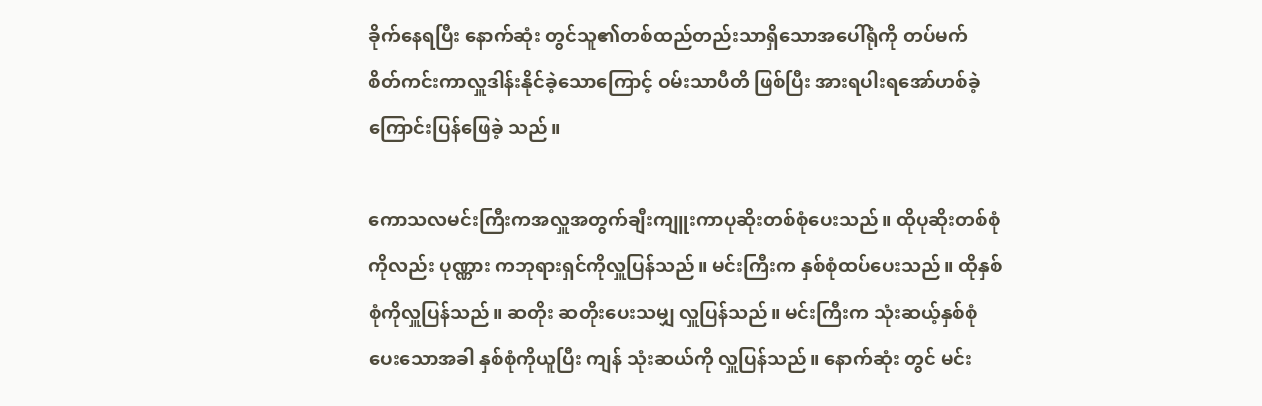ခိုက်နေရပြီး နောက်ဆုံး တွင်သူ၏တစ်ထည်တည်းသာရှိသောအပေါ်ရုံကို တပ်မက် စိတ်ကင်းကာလှူဒါန်းနိုင်ခဲ့သောကြောင့် ဝမ်းသာပီတိ ဖြစ်ပြီး အားရပါးရအော်ဟစ်ခဲ့ကြောင်းပြန်ဖြေခဲ့ သည်။

ကောသလမင်းကြီးကအလှူအတွက်ချီးကျူးကာပုဆိုးတစ်စုံပေးသည်။ ထိုပုဆိုးတစ်စုံကိုလည်း ပုဏ္ဏား ကဘုရားရှင်ကိုလှူပြန်သည်။ မင်းကြီးက နှစ်စုံထပ်ပေးသည်။ ထိုနှစ်စုံကိုလှူပြန်သည်။ ဆတိုး ဆတိုးပေးသမျှ လှူပြန်သည်။ မင်းကြီးက သုံးဆယ့်နှစ်စုံပေးသောအခါ နှစ်စုံကိုယူပြီး ကျန် သုံးဆယ်ကို လှူပြန်သည်။ နောက်ဆုံး တွင် မင်း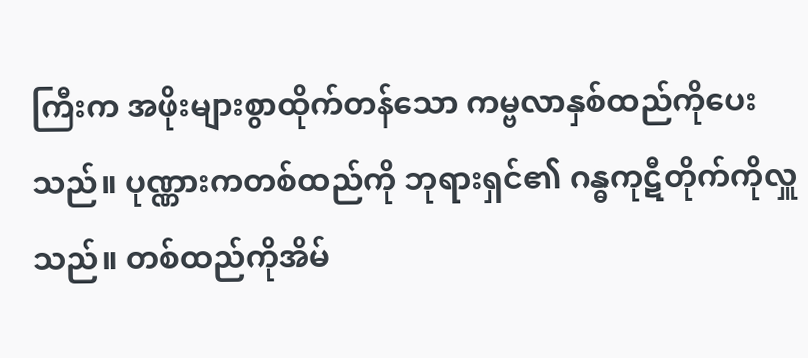ကြီးက အဖိုးများစွာထိုက်တန်သော ကမ္ဗလာနှစ်ထည်ကိုပေးသည်။ ပုဏ္ဏားကတစ်ထည်ကို ဘုရားရှင်၏ ဂန္ဓကုဋီတိုက်ကိုလှူသည်။ တစ်ထည်ကိုအိမ်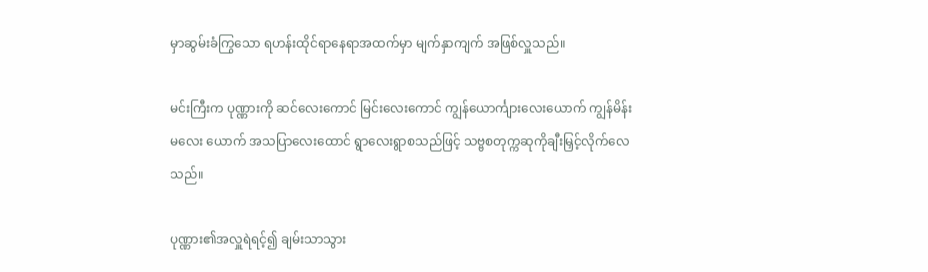မှာဆွမ်းခံကြွသော ရဟန်းထိုင်ရာနေရာအထက်မှာ မျက်နှာကျက် အဖြစ်လှူသည်။

မင်းကြီးက ပုဏ္ဏားကို ဆင်လေးကောင် မြင်းလေးကောင် ကျွန်ယောင်္ကျားလေးယောက် ကျွန်မိန်းမလေး ယောက် အသပြာလေးထောင် ရွာလေးရွာစသည်ဖြင့် သဗ္ဗစတုက္ကဆုကိုချီးမြှင့်လိုက်လေ သည်။

ပုဏ္ဏား၏အလှူရဲရင့်၍ ချမ်းသာသွား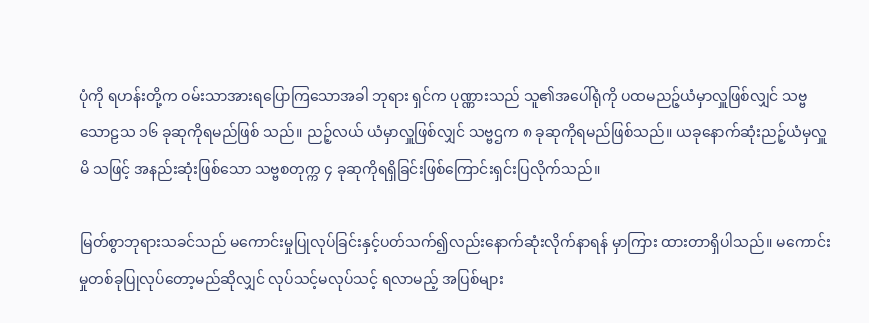ပုံကို ရဟန်းတို့က ဝမ်းသာအားရပြောကြသောအခါ ဘုရား ရှင်က ပုဏ္ဏားသည် သူ၏အပေါ်ရုံကို ပထမညဉ့်ယံမှာလှူဖြစ်လျှင် သဗ္ဗသောဠသ ၁၆ ခုဆုကိုရမည်ဖြစ် သည်။ ညဉ့်လယ် ယံမှာလှူဖြစ်လျှင် သဗ္ဗဌက ၈ ခုဆုကိုရမည်ဖြစ်သည်။ ယခုနောက်ဆုံးညဉ့်ယံမှလှူမိ သဖြင့် အနည်းဆုံးဖြစ်သော သဗ္ဗစတုက္က ၄ ခုဆုကိုရရှိခြင်းဖြစ်ကြောင်းရှင်းပြလိုက်သည်။

မြတ်စွာဘုရားသခင်သည် မကောင်းမှုပြုလုပ်ခြင်းနှင့်ပတ်သက်၍လည်းနောက်ဆုံးလိုက်နာရန် မှာကြား ထားတာရှိပါသည်။ မကောင်းမှုတစ်ခုပြုလုပ်တော့မည်ဆိုလျှင် လုပ်သင့်မလုပ်သင့် ရလာမည့် အပြစ်များ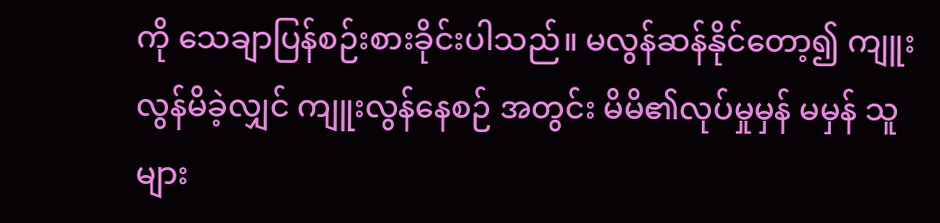ကို သေချာပြန်စဉ်းစားခိုင်းပါသည်။ မလွန်ဆန်နိုင်တော့၍ ကျူးလွန်မိခဲ့လျှင် ကျူးလွန်နေစဉ် အတွင်း မိမိ၏လုပ်မှုမှန် မမှန် သူများ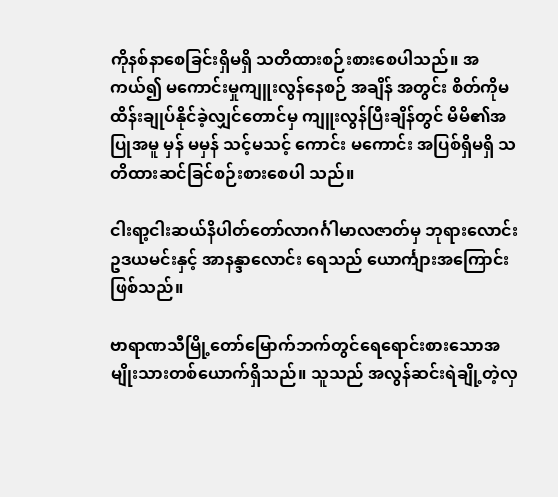ကိုနစ်နာစေခြင်းရှိမရှိ သတိထားစဉ်းစားစေပါသည်။ အကယ်၍ မကောင်းမှုကျူးလွန်နေစဉ် အချိန် အတွင်း စိတ်ကိုမထိန်းချုပ်နိုင်ခဲ့လျှင်တောင်မှ ကျူးလွန်ပြီးချိန်တွင် မိမိ၏အပြုအမူ မှန် မမှန် သင့်မသင့် ကောင်း မကောင်း အပြစ်ရှိမရှိ သတိထားဆင်ခြင်စဉ်းစားစေပါ သည်။

ငါးရာ့ငါးဆယ်နိပါတ်တော်လာဂင်္ဂါမာလဇာတ်မှ ဘုရားလောင်းဥဒယမင်းနှင့် အာနန္ဒာလောင်း ရေသည် ယောင်္ကျားအကြောင်းဖြစ်သည်။

ဗာရာဏသီမြို့တော်မြောက်ဘက်တွင်ရေရောင်းစားသောအမျိုးသားတစ်ယောက်ရှိသည်။ သူသည် အလွန်ဆင်းရဲချို့တဲ့လှ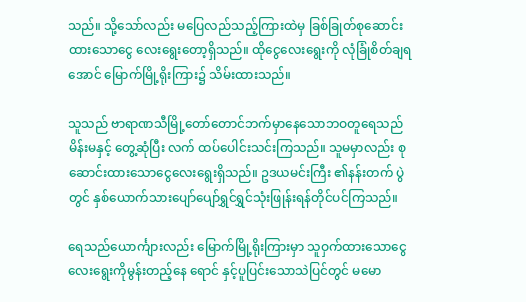သည်။ သို့သော်လည်း မပြေလည်သည့်ကြားထဲမှ ခြစ်ခြုတ်စုဆောင်း ထားသောငွေ လေးရွေးတော့ရှိသည်။ ထိုငွေလေးရွေးကို လုံခြုံစိတ်ချရအောင် မြောက်မြို့ရိုးကြား၌ သိမ်းထားသည်။

သူသည် ဗာရာဏသီမြို့တော်တောင်ဘက်မှာနေသောဘဝတူရေသည်မိန်းမနှင့် တွေ့ဆုံပြီး လက် ထပ်ပေါင်းသင်းကြသည်။ သူမမှာလည်း စုဆောင်းထားသောငွေလေးရွေးရှိသည်။ ဥဒယမင်းကြီး ၏နန်းတက် ပွဲတွင် နှစ်ယောက်သားပျော်ပျော်ရွှင်ရွှင်သုံးဖြုန်းရန်တိုင်ပင်ကြသည်။

ရေသည်ယောင်္ကျားလည်း မြောက်မြို့ရိုးကြားမှာ သူဝှက်ထားသောငွေလေးရွေးကိုမွန်းတည့်နေ ရောင် နှင့်ပူပြင်းသောသဲပြင်တွင် မမော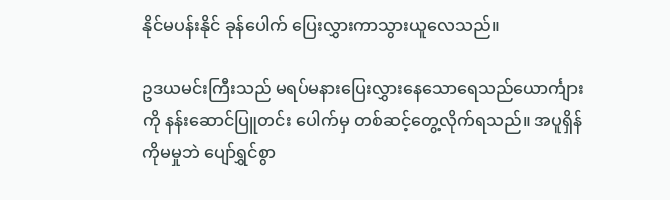နိုင်မပန်းနိုင် ခုန်ပေါက် ပြေးလွှားကာသွားယူလေသည်။

ဥဒယမင်းကြီးသည် မရပ်မနားပြေးလွှားနေသောရေသည်ယောင်္ကျားကို နန်းဆောင်ပြူတင်း ပေါက်မှ တစ်ဆင့်တွေ့လိုက်ရသည်။ အပူရှိန်ကိုမမှုဘဲ ပျော်ရွှင်စွာ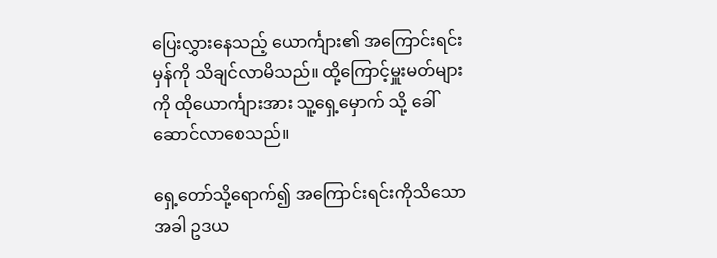ပြေးလွှားနေသည့် ယောင်္ကျား၏ အကြောင်းရင်းမှန်ကို သိချင်လာမိသည်။ ထို့ကြောင့်မှူးမတ်များကို ထိုယောင်္ကျားအား သူ့ရှေ့မှောက် သို့ ခေါ်ဆောင်လာစေသည်။

ရှေ့တော်သို့ရောက်၍ အကြောင်းရင်းကိုသိသောအခါ ဥဒယ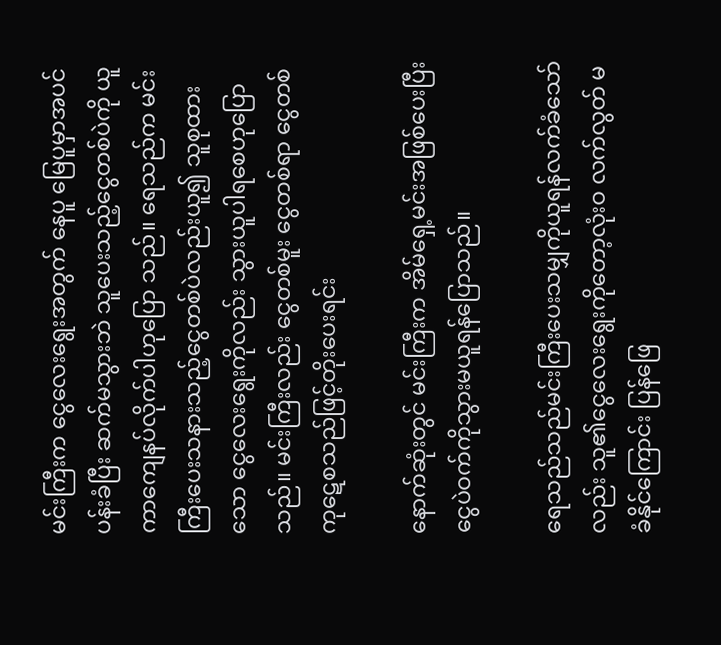မင်းကြီးက ငွေလေးရွေးအတွက် နေပူ မြေပူမှာအပင်ပန်းခံပြီး ဆက်မသွားဘဲ သူပေးသည့်ငွေတစ်ပဲကို ယူကာကျေနပ်လိုက်ပါဟုပြော သည်။ ရေသည်က မင်းကြီးပေးသနားသည့်ငွေတစ်ပဲလည်းယူ၍ သူစုထားသော ငွေလေးရွေးကိုလည်း သွားယူပါရစေဟုပြောသည်။ မင်းကြီးလည်း ငွေတစ်မူး ငွေတစ်ရာ ငွေတစ်ကုဋေစသည်ဖြင့်တိုးပေးရင်း

နောက်ဆုံးတွင် မင်းကြီးက အိမ်ရှေ့မင်းအဖြစ်ပေးပြီး ငွေပဲဝက်ကိုသွားမယူရန်ပြောသည်။

ရေသည်သည်မင်းကြီးပေးသမျှကိုယူရန်လက်ခံသော်လည်း သူ၏ငွေလေးရွေးကိုတော့လုံးဝ လက်လွတ် မခံနိုင်ကြောင်း ပြန်ဖြေ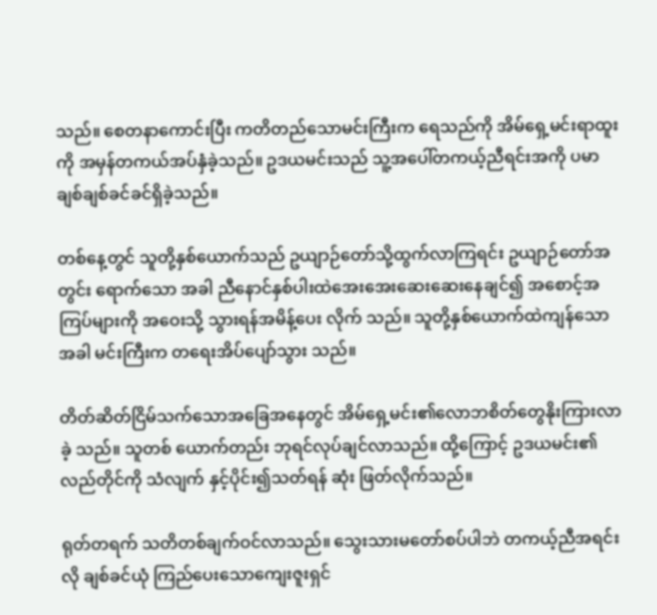သည်။ စေတနာကောင်းပြီး ကတိတည်သောမင်းကြီးက ရေသည်ကို အိမ်ရှေ့မင်းရာထူးကို အမှန်တကယ်အပ်နှံခဲ့သည်။ ဥဒယမင်းသည် သူ့အပေါ်တကယ့်ညီရင်းအကို ပမာချစ်ချစ်ခင်ခင်ရှိခဲ့သည်။

တစ်နေ့တွင် သူတို့နှစ်ယောက်သည် ဥယျာဉ်တော်သို့ထွက်လာကြရင်း ဥယျာဉ်တော်အတွင်း ရောက်သော အခါ ညီနောင်နှစ်ပါးထဲအေးအေးဆေးဆေးနေချင်၍ အစောင့်အကြပ်များကို အဝေးသို့ သွားရန်အမိန့်ပေး လိုက် သည်။ သူတို့နှစ်ယောက်ထဲကျန်သောအခါ မင်းကြီးက တရေးအိပ်ပျော်သွား သည်။

တိတ်ဆိတ်ငြိမ်သက်သောအခြေအနေတွင် အိမ်ရှေ့မင်း၏လောဘစိတ်တွေနိုးကြားလာခဲ့ သည်။ သူတစ် ယောက်တည်း ဘုရင်လုပ်ချင်လာသည်။ ထို့ကြောင့် ဥဒယမင်း၏လည်တိုင်ကို သံလျက် နှင့်ပိုင်း၍သတ်ရန် ဆုံး ဖြတ်လိုက်သည်။

ရုတ်တရက် သတိတစ်ချက်ဝင်လာသည်။ သွေးသားမတော်စပ်ပါဘဲ တကယ့်ညီအရင်းလို ချစ်ခင်ယုံ ကြည်ပေးသောကျေးဇူးရှင်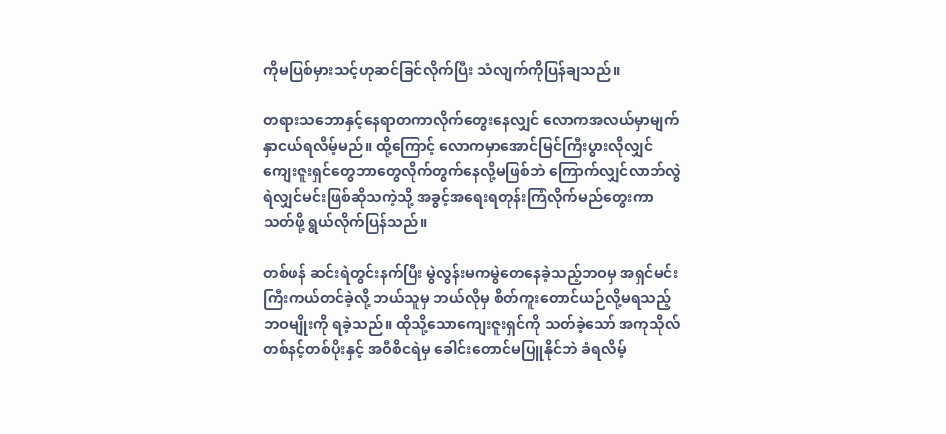ကိုမပြစ်မှားသင့်ဟုဆင်ခြင်လိုက်ပြီး သံလျက်ကိုပြန်ချသည်။

တရားသဘောနှင့်နေရာတကာလိုက်တွေးနေလျှင် လောကအလယ်မှာမျက်နှာငယ်ရလိမ့်မည်။ ထို့ကြောင့် လောကမှာအောင်မြင်ကြီးပွားလိုလျှင် ကျေးဇူးရှင်တွေဘာတွေလိုက်တွက်နေလို့မဖြစ်ဘဲ ကြောက်လျှင်လာဘ်လွဲ ရဲလျှင်မင်းဖြစ်ဆိုသကဲ့သို့ အခွင့်အရေးရတုန်းကြံလိုက်မည်တွေးကာ သတ်ဖို့ ရွယ်လိုက်ပြန်သည်။

တစ်ဖန် ဆင်းရဲတွင်းနက်ပြီး မွဲလွန်းမကမွဲတေနေခဲ့သည့်ဘဝမှ အရှင်မင်းကြီးကယ်တင်ခဲ့လို့ ဘယ်သူမှ ဘယ်လိုမှ စိတ်ကူးတောင်ယဉ်လို့မရသည့်ဘဝမျိုးကို ရခဲ့သည်။ ထိုသို့သောကျေးဇူးရှင်ကို သတ်ခဲ့သော် အကုသိုလ် တစ်နင့်တစ်ပိုးနှင့် အဝီစိငရဲမှ ခေါင်းတောင်မပြူနိုင်ဘဲ ခံရလိမ့်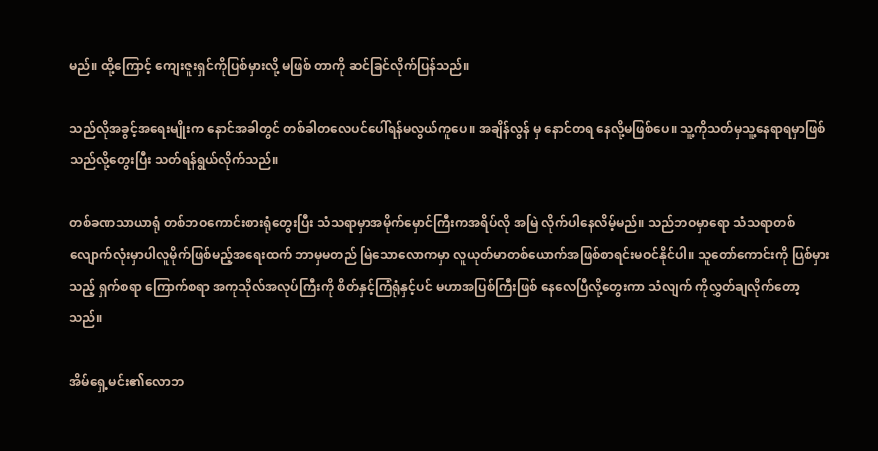မည်။ ထို့ကြောင့် ကျေးဇူးရှင်ကိုပြစ်မှားလို့ မဖြစ် တာကို ဆင်ခြင်လိုက်ပြန်သည်။

သည်လိုအခွင့်အရေးမျိုးက နောင်အခါတွင် တစ်ခါတလေပင်ပေါ်ရန်မလွယ်ကူပေ။ အချိန်လွန် မှ နောင်တရ နေလို့မဖြစ်ပေ။ သူ့ကိုသတ်မှသူ့နေရာရမှာဖြစ်သည်လို့တွေးပြီး သတ်ရန်ရွယ်လိုက်သည်။

တစ်ခဏသာယာရုံ တစ်ဘဝကောင်းစားရုံတွေးပြီး သံသရာမှာအမိုက်မှောင်ကြီးကအရိပ်လို အမြဲ လိုက်ပါနေလိမ့်မည်။ သည်ဘဝမှာရော သံသရာတစ်လျောက်လုံးမှာပါလူမိုက်ဖြစ်မည့်အရေးထက် ဘာမှမတည် မြဲသောလောကမှာ လူယုတ်မာတစ်ယောက်အဖြစ်စာရင်းမဝင်နိုင်ပါ။ သူတော်ကောင်းကို ပြစ်မှားသည့် ရှက်စရာ ကြောက်စရာ အကုသိုလ်အလုပ်ကြီးကို စိတ်နှင့်ကြံရုံနှင့်ပင် မဟာအပြစ်ကြီးဖြစ် နေလေပြီလို့တွေးကာ သံလျက် ကိုလွှတ်ချလိုက်တော့သည်။

အိမ်ရှေ့မင်း၏လောဘ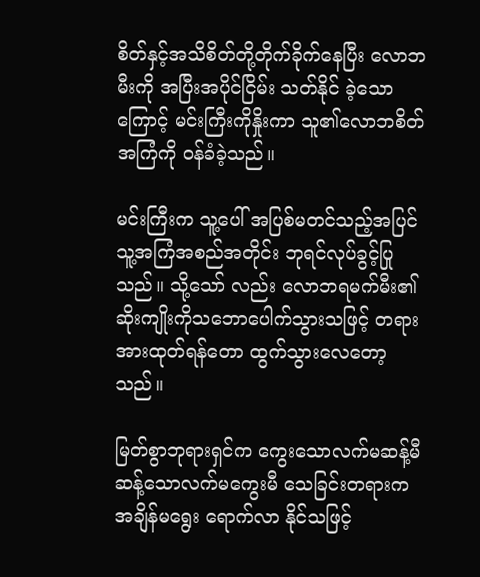စိတ်နှင့်အသိစိတ်တို့တိုက်ခိုက်နေပြီး လောဘမီးကို အပြီးအပိုင်ငြိမ်း သတ်နိုင် ခဲ့သောကြောင့် မင်းကြီးကိုနှိုးကာ သူ၏လောဘစိတ်အကြံကို ဝန်ခံခဲ့သည်။

မင်းကြီးက သူ့ပေါ် အပြစ်မတင်သည့်အပြင် သူ့အကြံအစည်အတိုင်း ဘုရင်လုပ်ခွင့်ပြုသည်။ သို့သော် လည်း လောဘရမက်မီး၏ဆိုးကျိုးကိုသဘောပေါက်သွားသဖြင့် တရားအားထုတ်ရန်တော ထွက်သွားလေတော့ သည်။

မြတ်စွာဘုရားရှင်က ကွေးသောလက်မဆန့်မီ ဆန့်သောလက်မကွေးမီ သေခြင်းတရားက အချိန်မရွေး ရောက်လာ နိုင်သဖြင့်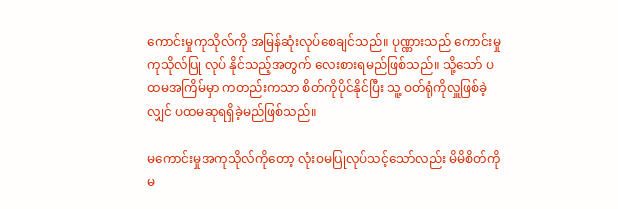ကောင်းမှုကုသိုလ်ကို အမြန်ဆုံးလုပ်စေချင်သည်။ ပုဏ္ဏားသည် ကောင်းမှုကုသိုလ်ပြု လုပ် နိုင်သည့်အတွက် လေးစားရမည်ဖြစ်သည်။ သို့သော် ပထမအကြိမ်မှာ ကတည်းကသာ စိတ်ကိုပိုင်နိုင်ပြီး သူ့ ဝတ်ရုံကိုလှူဖြစ်ခဲ့လျှင် ပထမဆုရရှိခဲ့မည်ဖြစ်သည်။

မကောင်းမှုအကုသိုလ်ကိုတော့ လုံးဝမပြုလုပ်သင့်သော်လည်း မိမိစိတ်ကိုမ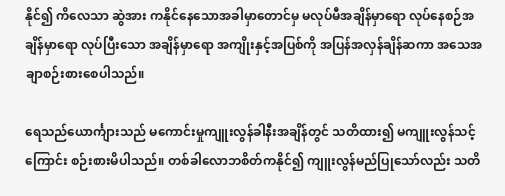နိုင်၍ ကိလေသာ ဆွဲအား ကနိုင်နေသောအခါမှာတောင်မှ မလုပ်မီအချိန်မှာရော လုပ်နေစဉ်အချိန်မှာရော လုပ်ပြီးသော အချိန်မှာရော အကျိုးနှင့်အပြစ်ကို အပြန်အလှန်ချိန်ဆကာ အသေအချာစဉ်းစားစေပါသည်။

ရေသည်ယောင်္ကျားသည် မကောင်းမှုကျူးလွန်ခါနီးအချိန်တွင် သတိထား၍ မကျူးလွန်သင့် ကြောင်း စဉ်းစားမိပါသည်။ တစ်ခါလောဘစိတ်ကနိုင်၍ ကျူးလွန်မည်ပြုသော်လည်း သတိ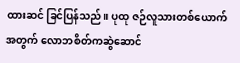ထားဆင် ခြင်ပြန်သည်။ ပုထု ဇဉ်လူသားတစ်ယောက်အတွက် လောဘစိတ်ကဆွဲဆောင်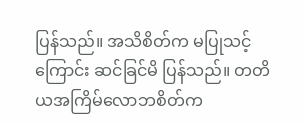ပြန်သည်။ အသိစိတ်က မပြုသင့်ကြောင်း ဆင်ခြင်မိ ပြန်သည်။ တတိယအကြိမ်လောဘစိတ်က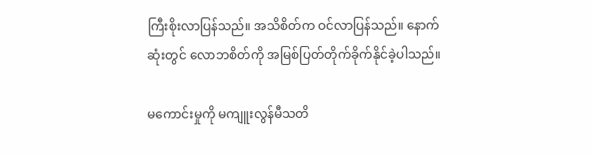ကြီးစိုးလာပြန်သည်။ အသိစိတ်က ဝင်လာပြန်သည်။ နောက်ဆုံးတွင် လောဘစိတ်ကို အမြစ်ပြတ်တိုက်ခိုက်နိုင်ခဲ့ပါသည်။

မကောင်းမှုကို မကျူးလွန်မီသတိ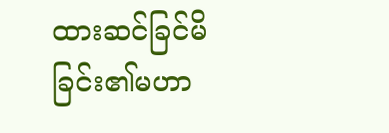ထားဆင်ခြင်မိခြင်း၏မဟာ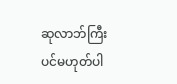ဆုလာဘ်ကြီးပင်မဟုတ်ပါ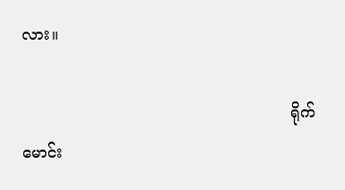လား။

                                                       ရိုက်မောင်း